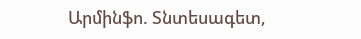Արմինֆո. Տնտեսագետ,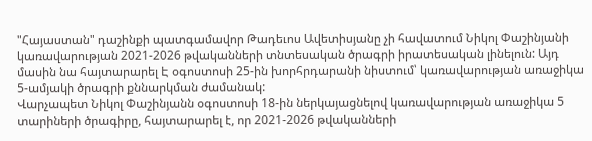"Հայաստան" դաշինքի պատգամավոր Թադեւոս Ավետիսյանը չի հավատում Նիկոլ Փաշինյանի կառավարության 2021-2026 թվականների տնտեսական ծրագրի իրատեսական լինելուն: Այդ մասին նա հայտարարել Է օգոստոսի 25-ին խորհրդարանի նիստում՝ կառավարության առաջիկա 5-ամյակի ծրագրի քննարկման ժամանակ:
Վարչապետ Նիկոլ Փաշինյանն օգոստոսի 18-ին ներկայացնելով կառավարության առաջիկա 5 տարիների ծրագիրը, հայտարարել է, որ 2021-2026 թվականների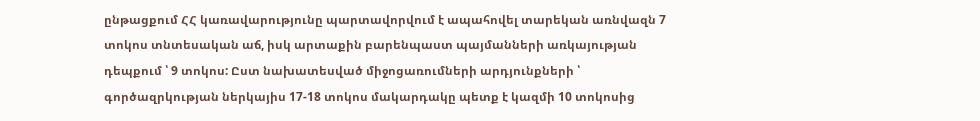ընթացքում ՀՀ կառավարությունը պարտավորվում է ապահովել տարեկան առնվազն 7 տոկոս տնտեսական աճ, իսկ արտաքին բարենպաստ պայմանների առկայության դեպքում ՝ 9 տոկոս: Ըստ նախատեսված միջոցառումների արդյունքների ՝ գործազրկության ներկայիս 17-18 տոկոս մակարդակը պետք է կազմի 10 տոկոսից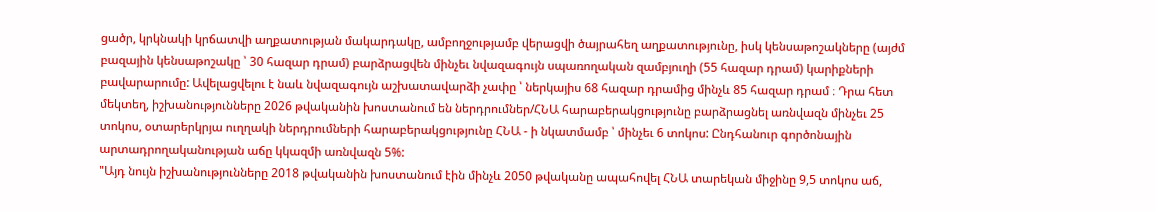ցածր, կրկնակի կրճատվի աղքատության մակարդակը, ամբողջությամբ վերացվի ծայրահեղ աղքատությունը, իսկ կենսաթոշակները (այժմ բազային կենսաթոշակը ՝ 30 հազար դրամ) բարձրացվեն մինչեւ նվազագույն սպառողական զամբյուղի (55 հազար դրամ) կարիքների բավարարումը: Ավելացվելու է նաև նվազագույն աշխատավարձի չափը ՝ ներկայիս 68 հազար դրամից մինչև 85 հազար դրամ ։ Դրա հետ մեկտեղ, իշխանությունները 2026 թվականին խոստանում են ներդրումներ/ՀՆԱ հարաբերակցությունը բարձրացնել առնվազն մինչեւ 25 տոկոս, օտարերկրյա ուղղակի ներդրումների հարաբերակցությունը ՀՆԱ - ի նկատմամբ ՝ մինչեւ 6 տոկոս: Ընդհանուր գործոնային արտադրողականության աճը կկազմի առնվազն 5%:
"Այդ նույն իշխանությունները 2018 թվականին խոստանում էին մինչև 2050 թվականը ապահովել ՀՆԱ տարեկան միջինը 9,5 տոկոս աճ,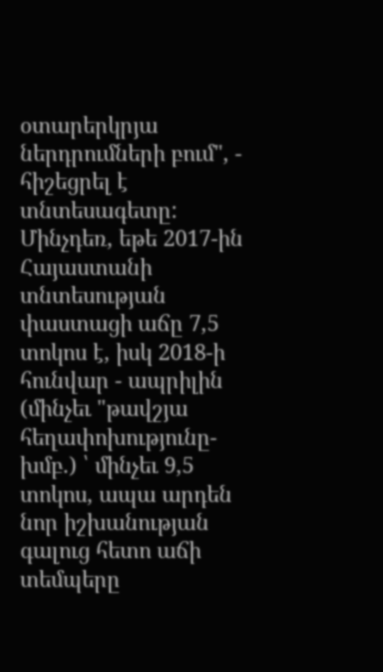օտարերկրյա ներդրումների բում", - հիշեցրել է տնտեսագետը: Մինչդեռ, եթե 2017-ին Հայաստանի տնտեսության փաստացի աճը 7,5 տոկոս է, իսկ 2018-ի հունվար - ապրիլին (մինչեւ "թավշյա հեղափոխությունը-խմբ.) ՝ մինչեւ 9,5 տոկոս, ապա արդեն նոր իշխանության գալուց հետո աճի տեմպերը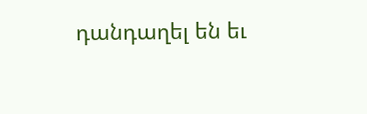դանդաղել են եւ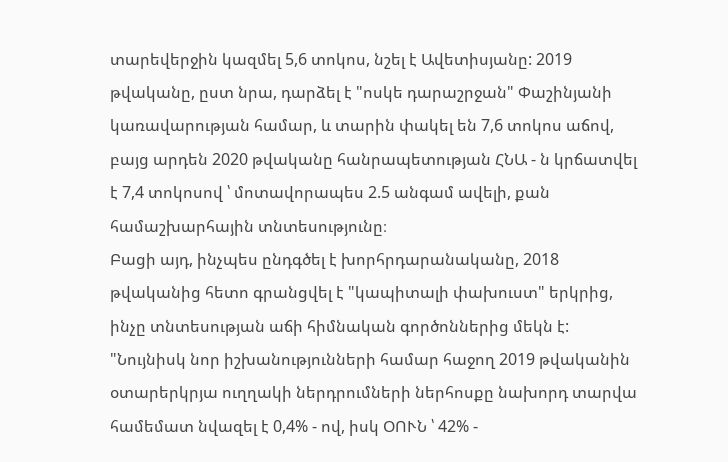տարեվերջին կազմել 5,6 տոկոս, նշել է Ավետիսյանը: 2019 թվականը, ըստ նրա, դարձել է "ոսկե դարաշրջան" Փաշինյանի կառավարության համար, և տարին փակել են 7,6 տոկոս աճով, բայց արդեն 2020 թվականը հանրապետության ՀՆԱ - ն կրճատվել է 7,4 տոկոսով ՝ մոտավորապես 2.5 անգամ ավելի, քան համաշխարհային տնտեսությունը։
Բացի այդ, ինչպես ընդգծել է խորհրդարանականը, 2018 թվականից հետո գրանցվել է "կապիտալի փախուստ" երկրից, ինչը տնտեսության աճի հիմնական գործոններից մեկն է: "Նույնիսկ նոր իշխանությունների համար հաջող 2019 թվականին օտարերկրյա ուղղակի ներդրումների ներհոսքը նախորդ տարվա համեմատ նվազել է 0,4% - ով, իսկ ՕՈՒՆ ՝ 42% -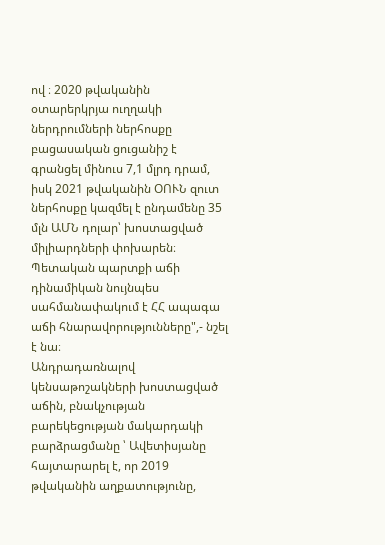ով ։ 2020 թվականին օտարերկրյա ուղղակի ներդրումների ներհոսքը բացասական ցուցանիշ է գրանցել մինուս 7,1 մլրդ դրամ, իսկ 2021 թվականին ՕՈՒՆ զուտ ներհոսքը կազմել է ընդամենը 35 մլն ԱՄՆ դոլար՝ խոստացված միլիարդների փոխարեն։ Պետական պարտքի աճի դինամիկան նույնպես սահմանափակում է ՀՀ ապագա աճի հնարավորությունները",- նշել է նա։
Անդրադառնալով կենսաթոշակների խոստացված աճին, բնակչության բարեկեցության մակարդակի բարձրացմանը ՝ Ավետիսյանը հայտարարել է, որ 2019 թվականին աղքատությունը,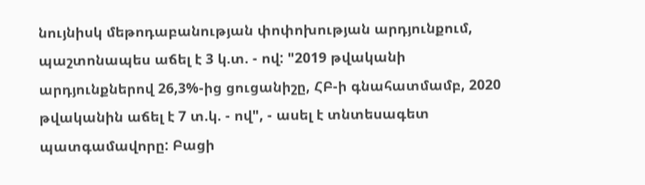նույնիսկ մեթոդաբանության փոփոխության արդյունքում, պաշտոնապես աճել է 3 կ.տ. - ով: "2019 թվականի արդյունքներով 26,3%-ից ցուցանիշը, ՀԲ-ի գնահատմամբ, 2020 թվականին աճել է 7 տ.կ. - ով", - ասել է տնտեսագետ պատգամավորը: Բացի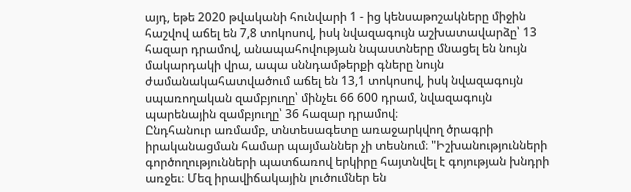այդ, եթե 2020 թվականի հունվարի 1 - ից կենսաթոշակները միջին հաշվով աճել են 7,8 տոկոսով, իսկ նվազագույն աշխատավարձը՝ 13 հազար դրամով, անապահովության նպաստները մնացել են նույն մակարդակի վրա, ապա սննդամթերքի գները նույն ժամանակահատվածում աճել են 13,1 տոկոսով, իսկ նվազագույն սպառողական զամբյուղը՝ մինչեւ 66 600 դրամ, նվազագույն պարենային զամբյուղը՝ 36 հազար դրամով։
Ընդհանուր առմամբ, տնտեսագետը առաջարկվող ծրագրի իրականացման համար պայմաններ չի տեսնում։ "Իշխանությունների գործողությունների պատճառով երկիրը հայտնվել է գոյության խնդրի առջեւ։ Մեզ իրավիճակային լուծումներ են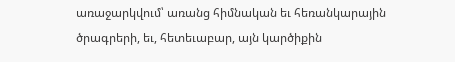առաջարկվում՝ առանց հիմնական եւ հեռանկարային ծրագրերի, եւ, հետեւաբար, այն կարծիքին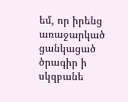եմ, որ իրենց առաջարկած ցանկացած ծրագիր ի սկզբանե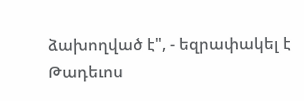ձախողված է", - եզրափակել է Թադեւոս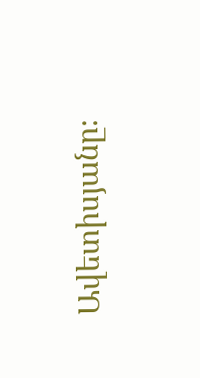Ավետիսյանը։